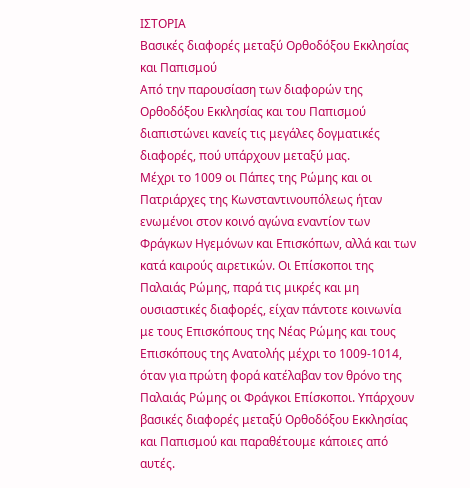ΙΣΤΟΡΙΑ
Βασικές διαφορές μεταξύ Ορθοδόξου Εκκλησίας και Παπισμού
Από την παρουσίαση των διαφορών της Ορθοδόξου Εκκλησίας και του Παπισμού διαπιστώνει κανείς τις μεγάλες δογματικές διαφορές, πού υπάρχουν μεταξύ μας.
Μέχρι το 1009 οι Πάπες της Ρώμης και οι Πατριάρχες της Κωνσταντινουπόλεως ήταν ενωμένοι στον κοινό αγώνα εναντίον των Φράγκων Ηγεμόνων και Επισκόπων, αλλά και των κατά καιρούς αιρετικών. Οι Επίσκοποι της Παλαιάς Ρώμης, παρά τις μικρές και μη ουσιαστικές διαφορές, είχαν πάντοτε κοινωνία με τους Επισκόπους της Νέας Ρώμης και τους Επισκόπους της Ανατολής μέχρι το 1009-1014, όταν για πρώτη φορά κατέλαβαν τον θρόνο της Παλαιάς Ρώμης οι Φράγκοι Επίσκοποι. Υπάρχουν βασικές διαφορές μεταξύ Ορθοδόξου Εκκλησίας και Παπισμού και παραθέτουμε κάποιες από αυτές.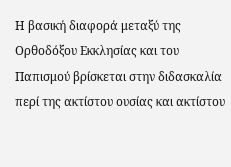Η βασική διαφορά μεταξύ της Ορθοδόξου Εκκλησίας και του Παπισμού βρίσκεται στην διδασκαλία περί της ακτίστου ουσίας και ακτίστου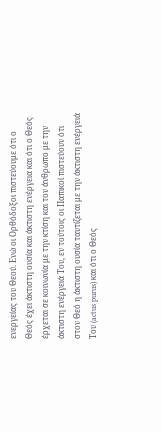ενεργείας του Θεού. Ενώ οι Ορθόδοξοι πιστεύουμε ότι ο Θεός έχει άκτιστη ουσία και άκτιστη ενέργεια και ότι ο Θεός έρχεται σε κοινωνία με την κτίση και τον άνθρωπο με την άκτιστη ενέργειά Του, εν τούτοις οι Παπικοί πιστεύουν ότι στον Θεό η άκτιστη ουσία ταυτίζεται με την άκτιστη ενέργειά Του (actus purus) και ότι ο Θεός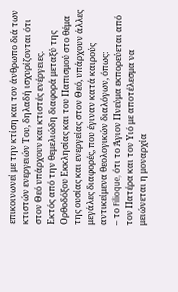επικοινωνεί με την κτίση και τον άνθρωπο διά των κτιστών ενεργειών Του, δηλαδή ισχυρίζονται ότι στον Θεό υπάρχουν και κτιστές ενέργειες.
Εκτός από την θεμελιώδη διαφορά μεταξύ της Ορθοδόξου Εκκλησίας και του Παπισμού στο θέμα της ουσίας και ενεργείας στον Θεό, υπάρχουν άλλες μεγάλες διαφορές, που έγιναν κατά καιρούς αντικείμενα θεολογικών διαλόγων, όπως:
– το Filioque, ότι το Άγιον Πνεύμα εκπορεύεται από τον Πατέρα και τον Υιό με αποτέλεσμα να μειώνεται η μοναρχία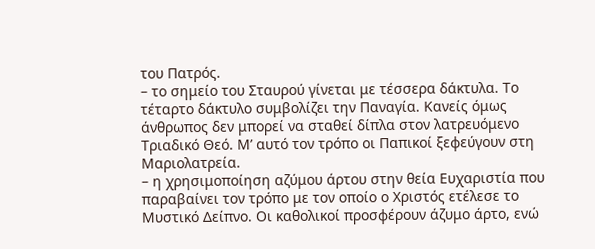του Πατρός.
– το σημείο του Σταυρού γίνεται με τέσσερα δάκτυλα. Το τέταρτο δάκτυλο συμβολίζει την Παναγία. Κανείς όμως άνθρωπος δεν μπορεί να σταθεί δίπλα στον λατρευόμενο Τριαδικό Θεό. Μ’ αυτό τον τρόπο οι Παπικοί ξεφεύγουν στη Μαριολατρεία.
– η χρησιμοποίηση αζύμου άρτου στην θεία Ευχαριστία που παραβαίνει τον τρόπο με τον οποίο ο Χριστός ετέλεσε το Μυστικό Δείπνο. Οι καθολικοί προσφέρουν άζυμο άρτο, ενώ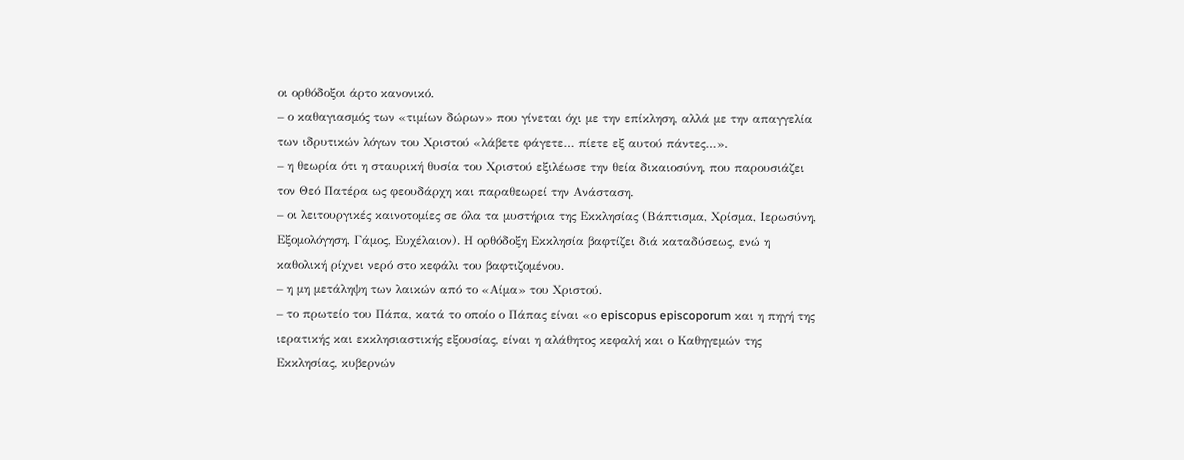οι ορθόδοξοι άρτο κανονικό.
– ο καθαγιασμός των «τιμίων δώρων» που γίνεται όχι με την επίκληση, αλλά με την απαγγελία των ιδρυτικών λόγων του Χριστού «λάβετε φάγετε… πίετε εξ αυτού πάντες…».
– η θεωρία ότι η σταυρική θυσία του Χριστού εξιλέωσε την θεία δικαιοσύνη, που παρουσιάζει τον Θεό Πατέρα ως φεουδάρχη και παραθεωρεί την Ανάσταση.
– οι λειτουργικές καινοτομίες σε όλα τα μυστήρια της Εκκλησίας (Βάπτισμα, Χρίσμα, Ιερωσύνη, Εξομολόγηση, Γάμος, Ευχέλαιον). Η ορθόδοξη Εκκλησία βαφτίζει διά καταδύσεως, ενώ η καθολική ρίχνει νερό στο κεφάλι του βαφτιζομένου.
– η μη μετάληψη των λαικών από το «Αίμα» του Χριστού.
– το πρωτείο του Πάπα, κατά το οποίο ο Πάπας είναι «ο episcopus episcoporum και η πηγή της ιερατικής και εκκλησιαστικής εξουσίας, είναι η αλάθητος κεφαλή και ο Καθηγεμών της Εκκλησίας, κυβερνών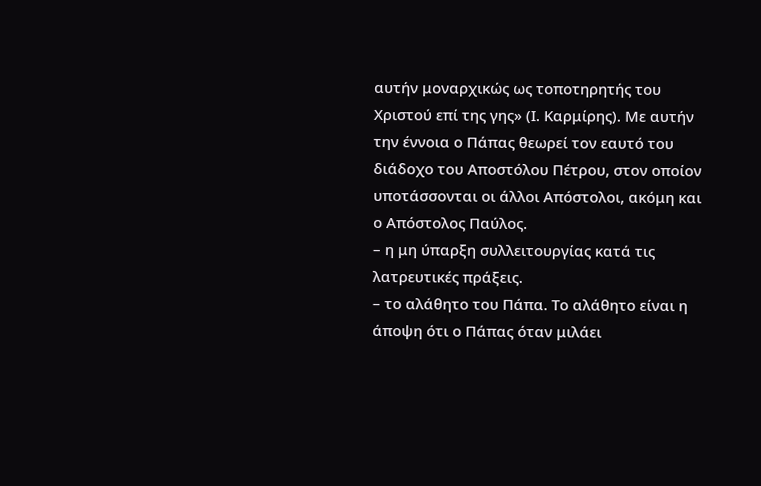αυτήν μοναρχικώς ως τοποτηρητής του Χριστού επί της γης» (Ι. Καρμίρης). Με αυτήν την έννοια ο Πάπας θεωρεί τον εαυτό του διάδοχο του Αποστόλου Πέτρου, στον οποίον υποτάσσονται οι άλλοι Απόστολοι, ακόμη και ο Απόστολος Παύλος.
– η μη ύπαρξη συλλειτουργίας κατά τις λατρευτικές πράξεις.
– το αλάθητο του Πάπα. Το αλάθητο είναι η άποψη ότι ο Πάπας όταν μιλάει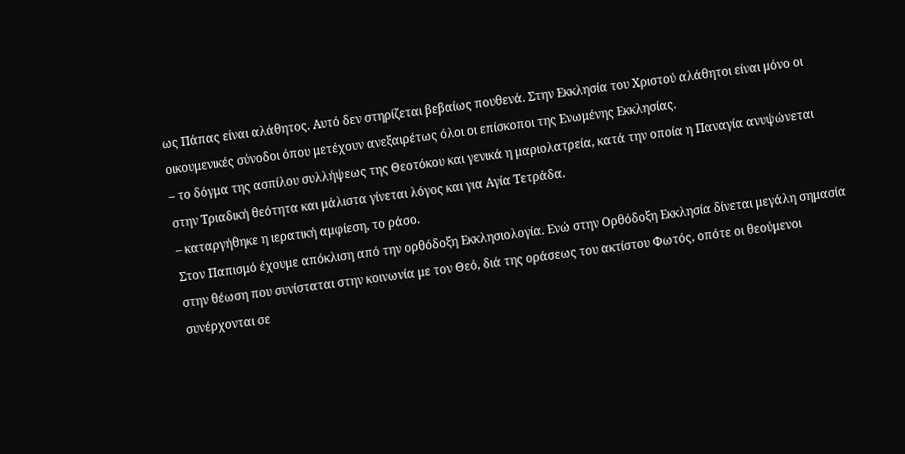ως Πάπας είναι αλάθητος. Αυτό δεν στηρίζεται βεβαίως πουθενά. Στην Εκκλησία του Χριστού αλάθητοι είναι μόνο οι οικουμενικές σύνοδοι όπου μετέχουν ανεξαιρέτως όλοι οι επίσκοποι της Ενωμένης Εκκλησίας.
– το δόγμα της ασπίλου συλλήψεως της Θεοτόκου και γενικά η μαριολατρεία, κατά την οποία η Παναγία ανυψώνεται στην Τριαδική θεότητα και μάλιστα γίνεται λόγος και για Αγία Τετράδα.
– καταργήθηκε η ιερατική αμφίεση, το ράσο.
Στον Παπισμό έχουμε απόκλιση από την ορθόδοξη Εκκλησιολογία. Ενώ στην Ορθόδοξη Εκκλησία δίνεται μεγάλη σημασία στην θέωση που συνίσταται στην κοινωνία με τον Θεό, διά της οράσεως του ακτίστου Φωτός, οπότε οι θεούμενοι συνέρχονται σε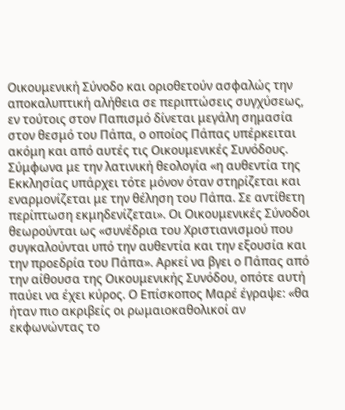Οικουμενική Σύνοδο και οριοθετούν ασφαλώς την αποκαλυπτική αλήθεια σε περιπτώσεις συγχύσεως, εν τούτοις στον Παπισμό δίνεται μεγάλη σημασία στον θεσμό του Πάπα, ο οποίος Πάπας υπέρκειται ακόμη και από αυτές τις Οικουμενικές Συνόδους. Σύμφωνα με την λατινική θεολογία «η αυθεντία της Εκκλησίας υπάρχει τότε μόνον όταν στηρίζεται και εναρμονίζεται με την θέληση του Πάπα. Σε αντίθετη περίπτωση εκμηδενίζεται». Οι Οικουμενικές Σύνοδοι θεωρούνται ως «συνέδρια του Χριστιανισμού που συγκαλούνται υπό την αυθεντία και την εξουσία και την προεδρία του Πάπα». Αρκεί να βγει ο Πάπας από την αίθουσα της Οικουμενικής Συνόδου, οπότε αυτή παύει να έχει κύρος. Ο Επίσκοπος Μαρέ έγραψε: «θα ήταν πιο ακριβείς οι ρωμαιοκαθολικοί αν εκφωνώντας το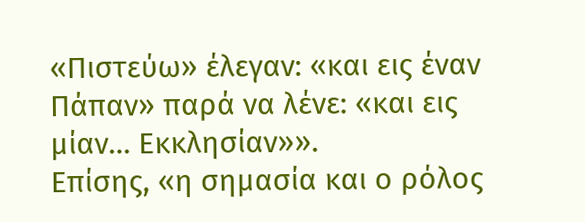«Πιστεύω» έλεγαν: «και εις έναν Πάπαν» παρά να λένε: «και εις μίαν… Εκκλησίαν»».
Επίσης, «η σημασία και ο ρόλος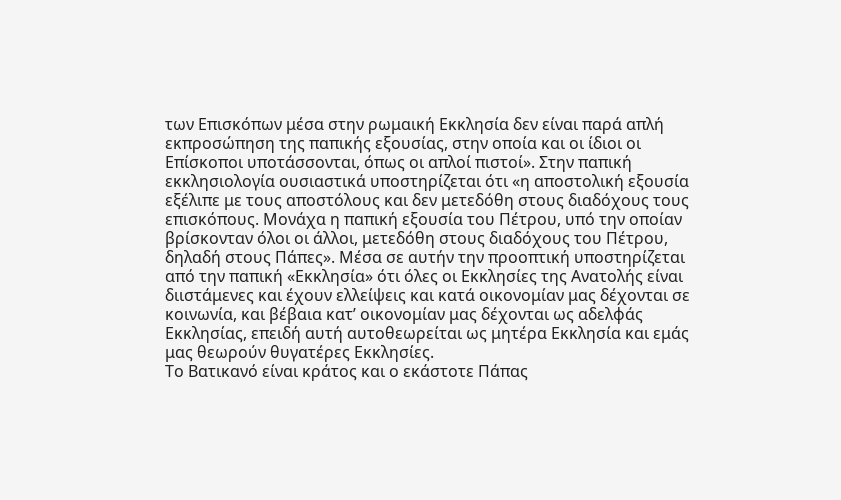των Επισκόπων μέσα στην ρωμαική Εκκλησία δεν είναι παρά απλή εκπροσώπηση της παπικής εξουσίας, στην οποία και οι ίδιοι οι Επίσκοποι υποτάσσονται, όπως οι απλοί πιστοί». Στην παπική εκκλησιολογία ουσιαστικά υποστηρίζεται ότι «η αποστολική εξουσία εξέλιπε με τους αποστόλους και δεν μετεδόθη στους διαδόχους τους επισκόπους. Μονάχα η παπική εξουσία του Πέτρου, υπό την οποίαν βρίσκονταν όλοι οι άλλοι, μετεδόθη στους διαδόχους του Πέτρου, δηλαδή στους Πάπες». Μέσα σε αυτήν την προοπτική υποστηρίζεται από την παπική «Εκκλησία» ότι όλες οι Εκκλησίες της Ανατολής είναι διιστάμενες και έχουν ελλείψεις και κατά οικονομίαν μας δέχονται σε κοινωνία, και βέβαια κατ’ οικονομίαν μας δέχονται ως αδελφάς Εκκλησίας, επειδή αυτή αυτοθεωρείται ως μητέρα Εκκλησία και εμάς μας θεωρούν θυγατέρες Εκκλησίες.
Το Βατικανό είναι κράτος και ο εκάστοτε Πάπας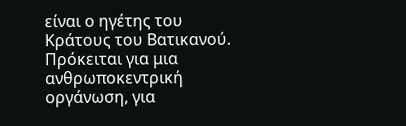είναι ο ηγέτης του Κράτους του Βατικανού. Πρόκειται για μια ανθρωποκεντρική οργάνωση, για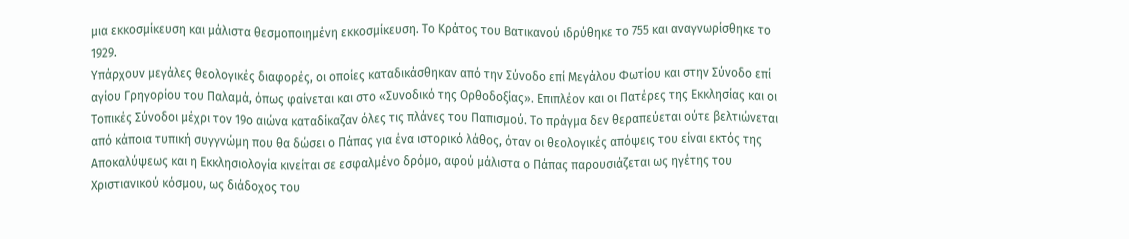μια εκκοσμίκευση και μάλιστα θεσμοποιημένη εκκοσμίκευση. Το Κράτος του Βατικανού ιδρύθηκε το 755 και αναγνωρίσθηκε το 1929.
Υπάρχουν μεγάλες θεολογικές διαφορές, οι οποίες καταδικάσθηκαν από την Σύνοδο επί Μεγάλου Φωτίου και στην Σύνοδο επί αγίου Γρηγορίου του Παλαμά, όπως φαίνεται και στο «Συνοδικό της Ορθοδοξίας». Επιπλέον και οι Πατέρες της Εκκλησίας και οι Τοπικές Σύνοδοι μέχρι τον 19ο αιώνα καταδίκαζαν όλες τις πλάνες του Παπισμού. Το πράγμα δεν θεραπεύεται ούτε βελτιώνεται από κάποια τυπική συγγνώμη που θα δώσει ο Πάπας για ένα ιστορικό λάθος, όταν οι θεολογικές απόψεις του είναι εκτός της Αποκαλύψεως και η Εκκλησιολογία κινείται σε εσφαλμένο δρόμο, αφού μάλιστα ο Πάπας παρουσιάζεται ως ηγέτης του Χριστιανικού κόσμου, ως διάδοχος του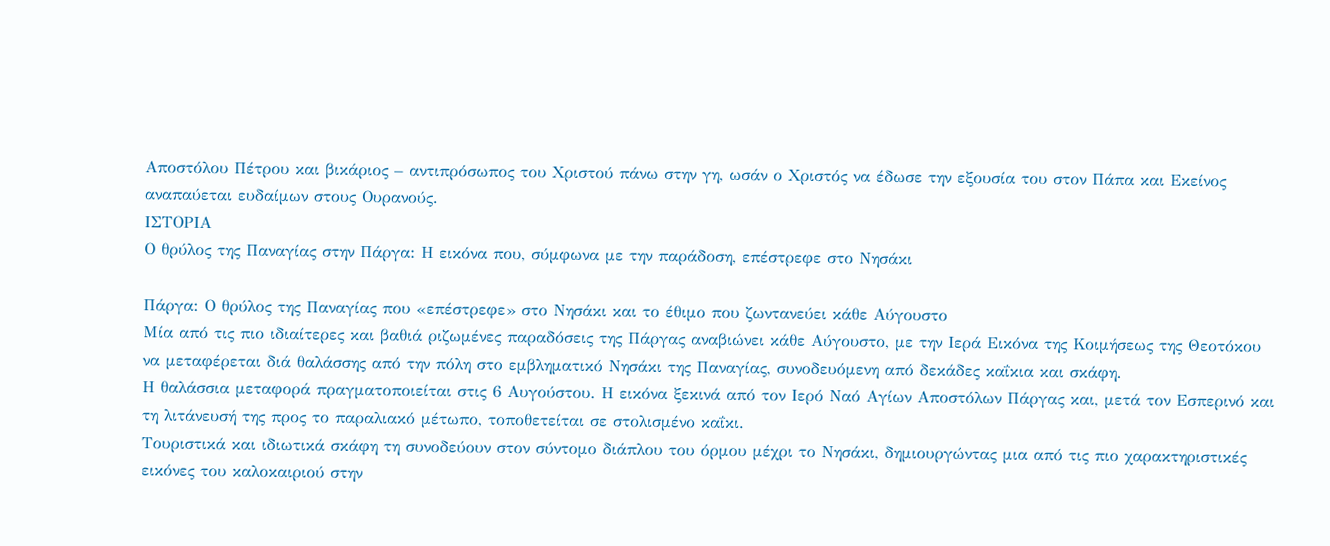Αποστόλου Πέτρου και βικάριος – αντιπρόσωπος του Χριστού πάνω στην γη, ωσάν ο Χριστός να έδωσε την εξουσία του στον Πάπα και Εκείνος αναπαύεται ευδαίμων στους Ουρανούς.
ΙΣΤΟΡΙΑ
Ο θρύλος της Παναγίας στην Πάργα: Η εικόνα που, σύμφωνα με την παράδοση, επέστρεφε στο Νησάκι

Πάργα: Ο θρύλος της Παναγίας που «επέστρεφε» στο Νησάκι και το έθιμο που ζωντανεύει κάθε Αύγουστο
Μία από τις πιο ιδιαίτερες και βαθιά ριζωμένες παραδόσεις της Πάργας αναβιώνει κάθε Αύγουστο, με την Ιερά Εικόνα της Κοιμήσεως της Θεοτόκου να μεταφέρεται διά θαλάσσης από την πόλη στο εμβληματικό Νησάκι της Παναγίας, συνοδευόμενη από δεκάδες καΐκια και σκάφη.
Η θαλάσσια μεταφορά πραγματοποιείται στις 6 Αυγούστου. Η εικόνα ξεκινά από τον Ιερό Ναό Αγίων Αποστόλων Πάργας και, μετά τον Εσπερινό και τη λιτάνευσή της προς το παραλιακό μέτωπο, τοποθετείται σε στολισμένο καΐκι.
Τουριστικά και ιδιωτικά σκάφη τη συνοδεύουν στον σύντομο διάπλου του όρμου μέχρι το Νησάκι, δημιουργώντας μια από τις πιο χαρακτηριστικές εικόνες του καλοκαιριού στην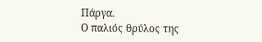Πάργα.
Ο παλιός θρύλος της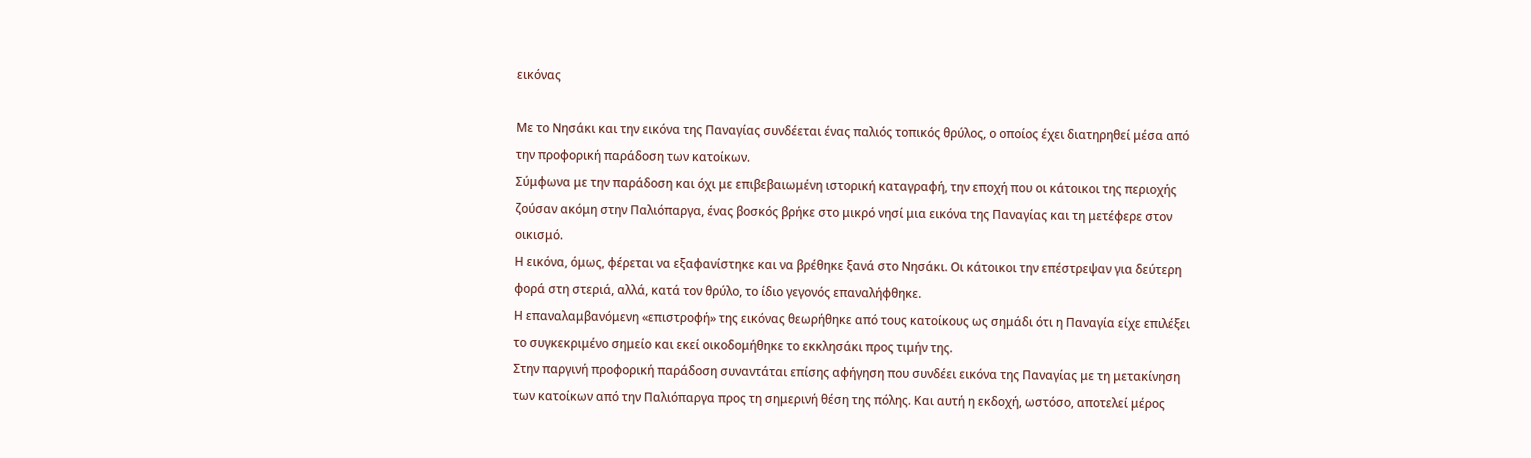εικόνας

Με το Νησάκι και την εικόνα της Παναγίας συνδέεται ένας παλιός τοπικός θρύλος, ο οποίος έχει διατηρηθεί μέσα από την προφορική παράδοση των κατοίκων.
Σύμφωνα με την παράδοση και όχι με επιβεβαιωμένη ιστορική καταγραφή, την εποχή που οι κάτοικοι της περιοχής ζούσαν ακόμη στην Παλιόπαργα, ένας βοσκός βρήκε στο μικρό νησί μια εικόνα της Παναγίας και τη μετέφερε στον οικισμό.
Η εικόνα, όμως, φέρεται να εξαφανίστηκε και να βρέθηκε ξανά στο Νησάκι. Οι κάτοικοι την επέστρεψαν για δεύτερη φορά στη στεριά, αλλά, κατά τον θρύλο, το ίδιο γεγονός επαναλήφθηκε.
Η επαναλαμβανόμενη «επιστροφή» της εικόνας θεωρήθηκε από τους κατοίκους ως σημάδι ότι η Παναγία είχε επιλέξει το συγκεκριμένο σημείο και εκεί οικοδομήθηκε το εκκλησάκι προς τιμήν της.
Στην παργινή προφορική παράδοση συναντάται επίσης αφήγηση που συνδέει εικόνα της Παναγίας με τη μετακίνηση των κατοίκων από την Παλιόπαργα προς τη σημερινή θέση της πόλης. Και αυτή η εκδοχή, ωστόσο, αποτελεί μέρος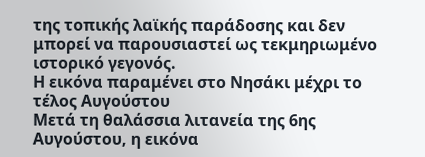της τοπικής λαϊκής παράδοσης και δεν μπορεί να παρουσιαστεί ως τεκμηριωμένο ιστορικό γεγονός.
Η εικόνα παραμένει στο Νησάκι μέχρι το τέλος Αυγούστου
Μετά τη θαλάσσια λιτανεία της 6ης Αυγούστου, η εικόνα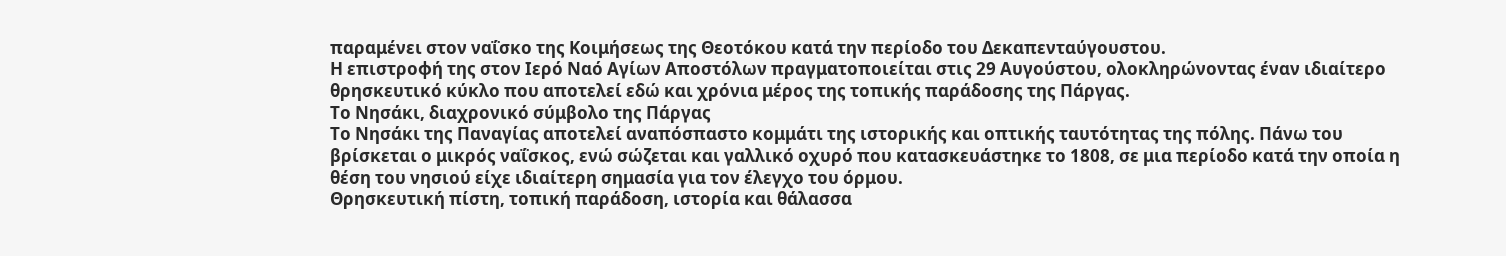παραμένει στον ναΐσκο της Κοιμήσεως της Θεοτόκου κατά την περίοδο του Δεκαπενταύγουστου.
Η επιστροφή της στον Ιερό Ναό Αγίων Αποστόλων πραγματοποιείται στις 29 Αυγούστου, ολοκληρώνοντας έναν ιδιαίτερο θρησκευτικό κύκλο που αποτελεί εδώ και χρόνια μέρος της τοπικής παράδοσης της Πάργας.
Το Νησάκι, διαχρονικό σύμβολο της Πάργας
Το Νησάκι της Παναγίας αποτελεί αναπόσπαστο κομμάτι της ιστορικής και οπτικής ταυτότητας της πόλης. Πάνω του βρίσκεται ο μικρός ναΐσκος, ενώ σώζεται και γαλλικό οχυρό που κατασκευάστηκε το 1808, σε μια περίοδο κατά την οποία η θέση του νησιού είχε ιδιαίτερη σημασία για τον έλεγχο του όρμου.
Θρησκευτική πίστη, τοπική παράδοση, ιστορία και θάλασσα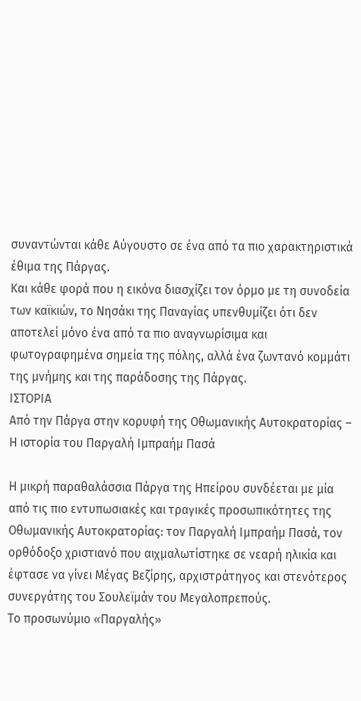συναντώνται κάθε Αύγουστο σε ένα από τα πιο χαρακτηριστικά έθιμα της Πάργας.
Και κάθε φορά που η εικόνα διασχίζει τον όρμο με τη συνοδεία των καϊκιών, το Νησάκι της Παναγίας υπενθυμίζει ότι δεν αποτελεί μόνο ένα από τα πιο αναγνωρίσιμα και φωτογραφημένα σημεία της πόλης, αλλά ένα ζωντανό κομμάτι της μνήμης και της παράδοσης της Πάργας.
ΙΣΤΟΡΙΑ
Από την Πάργα στην κορυφή της Οθωμανικής Αυτοκρατορίας – Η ιστορία του Παργαλή Ιμπραήμ Πασά

Η μικρή παραθαλάσσια Πάργα της Ηπείρου συνδέεται με μία από τις πιο εντυπωσιακές και τραγικές προσωπικότητες της Οθωμανικής Αυτοκρατορίας: τον Παργαλή Ιμπραήμ Πασά, τον ορθόδοξο χριστιανό που αιχμαλωτίστηκε σε νεαρή ηλικία και έφτασε να γίνει Μέγας Βεζίρης, αρχιστράτηγος και στενότερος συνεργάτης του Σουλεϊμάν του Μεγαλοπρεπούς.
Το προσωνύμιο «Παργαλής»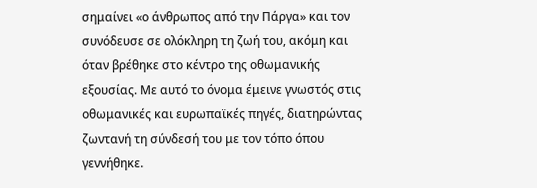σημαίνει «ο άνθρωπος από την Πάργα» και τον συνόδευσε σε ολόκληρη τη ζωή του, ακόμη και όταν βρέθηκε στο κέντρο της οθωμανικής εξουσίας. Με αυτό το όνομα έμεινε γνωστός στις οθωμανικές και ευρωπαϊκές πηγές, διατηρώντας ζωντανή τη σύνδεσή του με τον τόπο όπου γεννήθηκε.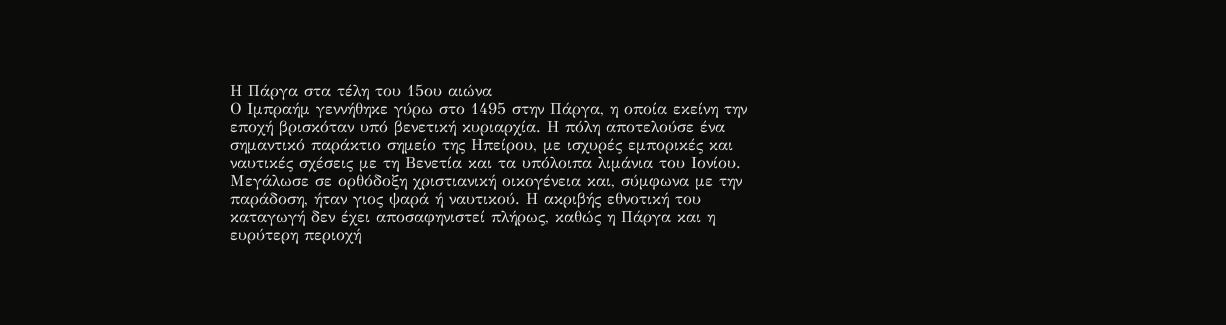Η Πάργα στα τέλη του 15ου αιώνα
Ο Ιμπραήμ γεννήθηκε γύρω στο 1495 στην Πάργα, η οποία εκείνη την εποχή βρισκόταν υπό βενετική κυριαρχία. Η πόλη αποτελούσε ένα σημαντικό παράκτιο σημείο της Ηπείρου, με ισχυρές εμπορικές και ναυτικές σχέσεις με τη Βενετία και τα υπόλοιπα λιμάνια του Ιονίου.
Μεγάλωσε σε ορθόδοξη χριστιανική οικογένεια και, σύμφωνα με την παράδοση, ήταν γιος ψαρά ή ναυτικού. Η ακριβής εθνοτική του καταγωγή δεν έχει αποσαφηνιστεί πλήρως, καθώς η Πάργα και η ευρύτερη περιοχή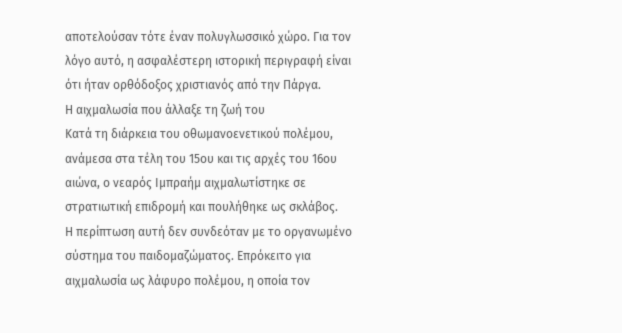αποτελούσαν τότε έναν πολυγλωσσικό χώρο. Για τον λόγο αυτό, η ασφαλέστερη ιστορική περιγραφή είναι ότι ήταν ορθόδοξος χριστιανός από την Πάργα.
Η αιχμαλωσία που άλλαξε τη ζωή του
Κατά τη διάρκεια του οθωμανοενετικού πολέμου, ανάμεσα στα τέλη του 15ου και τις αρχές του 16ου αιώνα, ο νεαρός Ιμπραήμ αιχμαλωτίστηκε σε στρατιωτική επιδρομή και πουλήθηκε ως σκλάβος.
Η περίπτωση αυτή δεν συνδεόταν με το οργανωμένο σύστημα του παιδομαζώματος. Επρόκειτο για αιχμαλωσία ως λάφυρο πολέμου, η οποία τον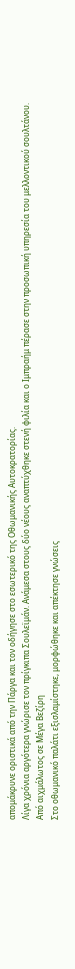απομάκρυνε οριστικά από την Πάργα και τον οδήγησε στο εσωτερικό της Οθωμανικής Αυτοκρατορίας.
Λίγα χρόνια αργότερα γνώρισε τον πρίγκιπα Σουλεϊμάν. Ανάμεσα στους δύο νέους αναπτύχθηκε στενή φιλία και ο Ιμπραήμ πέρασε στην προσωπική υπηρεσία του μελλοντικού σουλτάνου.
Από αιχμάλωτος σε Μέγα Βεζίρη
Στο οθωμανικό παλάτι εξισλαμίστηκε, μορφώθηκε και απέκτησε γνώσεις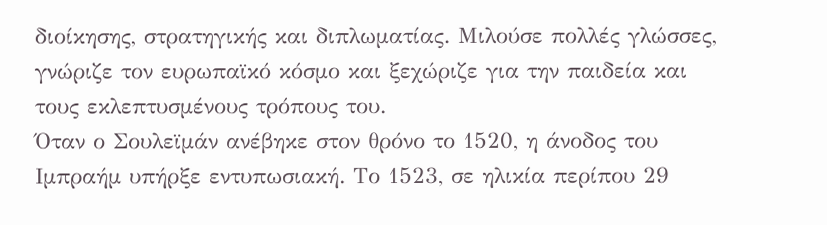διοίκησης, στρατηγικής και διπλωματίας. Μιλούσε πολλές γλώσσες, γνώριζε τον ευρωπαϊκό κόσμο και ξεχώριζε για την παιδεία και τους εκλεπτυσμένους τρόπους του.
Όταν ο Σουλεϊμάν ανέβηκε στον θρόνο το 1520, η άνοδος του Ιμπραήμ υπήρξε εντυπωσιακή. Το 1523, σε ηλικία περίπου 29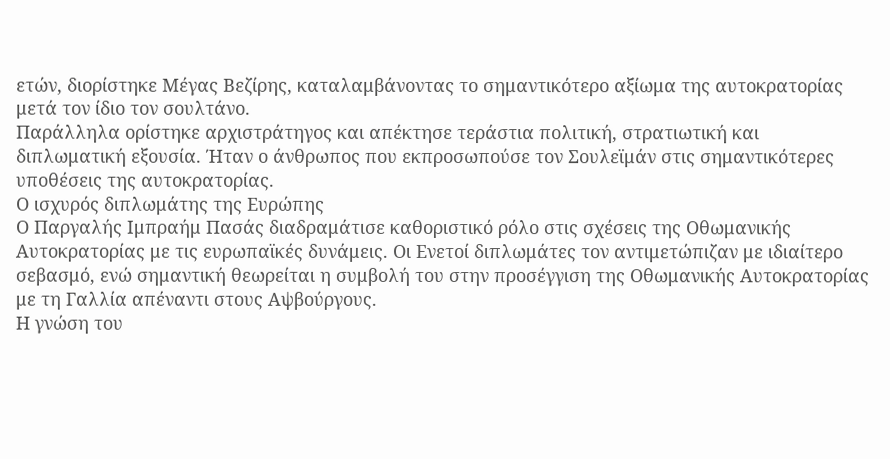ετών, διορίστηκε Μέγας Βεζίρης, καταλαμβάνοντας το σημαντικότερο αξίωμα της αυτοκρατορίας μετά τον ίδιο τον σουλτάνο.
Παράλληλα ορίστηκε αρχιστράτηγος και απέκτησε τεράστια πολιτική, στρατιωτική και διπλωματική εξουσία. Ήταν ο άνθρωπος που εκπροσωπούσε τον Σουλεϊμάν στις σημαντικότερες υποθέσεις της αυτοκρατορίας.
Ο ισχυρός διπλωμάτης της Ευρώπης
Ο Παργαλής Ιμπραήμ Πασάς διαδραμάτισε καθοριστικό ρόλο στις σχέσεις της Οθωμανικής Αυτοκρατορίας με τις ευρωπαϊκές δυνάμεις. Οι Ενετοί διπλωμάτες τον αντιμετώπιζαν με ιδιαίτερο σεβασμό, ενώ σημαντική θεωρείται η συμβολή του στην προσέγγιση της Οθωμανικής Αυτοκρατορίας με τη Γαλλία απέναντι στους Αψβούργους.
Η γνώση του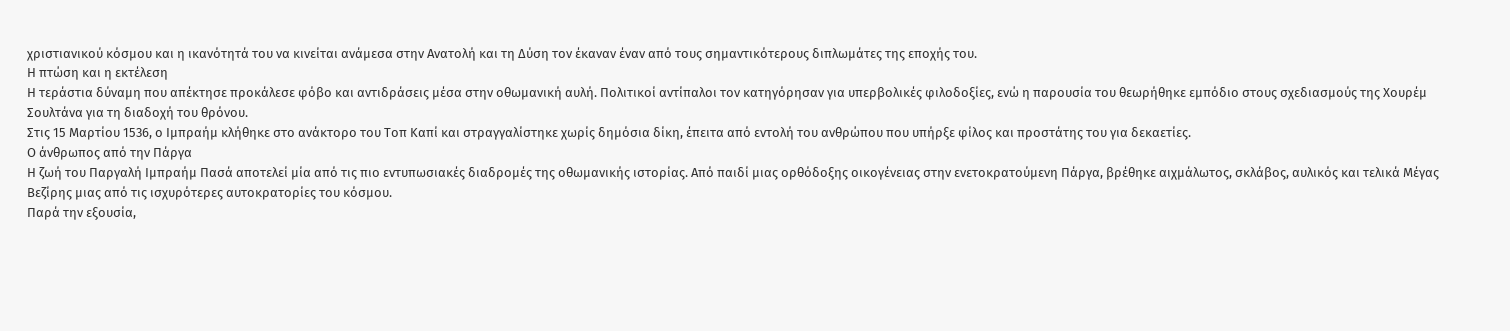χριστιανικού κόσμου και η ικανότητά του να κινείται ανάμεσα στην Ανατολή και τη Δύση τον έκαναν έναν από τους σημαντικότερους διπλωμάτες της εποχής του.
Η πτώση και η εκτέλεση
Η τεράστια δύναμη που απέκτησε προκάλεσε φόβο και αντιδράσεις μέσα στην οθωμανική αυλή. Πολιτικοί αντίπαλοι τον κατηγόρησαν για υπερβολικές φιλοδοξίες, ενώ η παρουσία του θεωρήθηκε εμπόδιο στους σχεδιασμούς της Χουρέμ Σουλτάνα για τη διαδοχή του θρόνου.
Στις 15 Μαρτίου 1536, ο Ιμπραήμ κλήθηκε στο ανάκτορο του Τοπ Καπί και στραγγαλίστηκε χωρίς δημόσια δίκη, έπειτα από εντολή του ανθρώπου που υπήρξε φίλος και προστάτης του για δεκαετίες.
Ο άνθρωπος από την Πάργα
Η ζωή του Παργαλή Ιμπραήμ Πασά αποτελεί μία από τις πιο εντυπωσιακές διαδρομές της οθωμανικής ιστορίας. Από παιδί μιας ορθόδοξης οικογένειας στην ενετοκρατούμενη Πάργα, βρέθηκε αιχμάλωτος, σκλάβος, αυλικός και τελικά Μέγας Βεζίρης μιας από τις ισχυρότερες αυτοκρατορίες του κόσμου.
Παρά την εξουσία,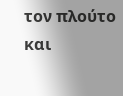τον πλούτο και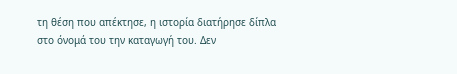τη θέση που απέκτησε, η ιστορία διατήρησε δίπλα στο όνομά του την καταγωγή του. Δεν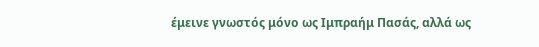έμεινε γνωστός μόνο ως Ιμπραήμ Πασάς, αλλά ως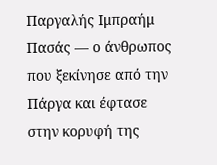Παργαλής Ιμπραήμ Πασάς — ο άνθρωπος που ξεκίνησε από την Πάργα και έφτασε στην κορυφή της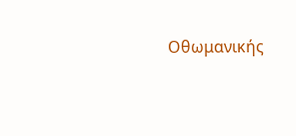Οθωμανικής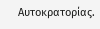Αυτοκρατορίας.